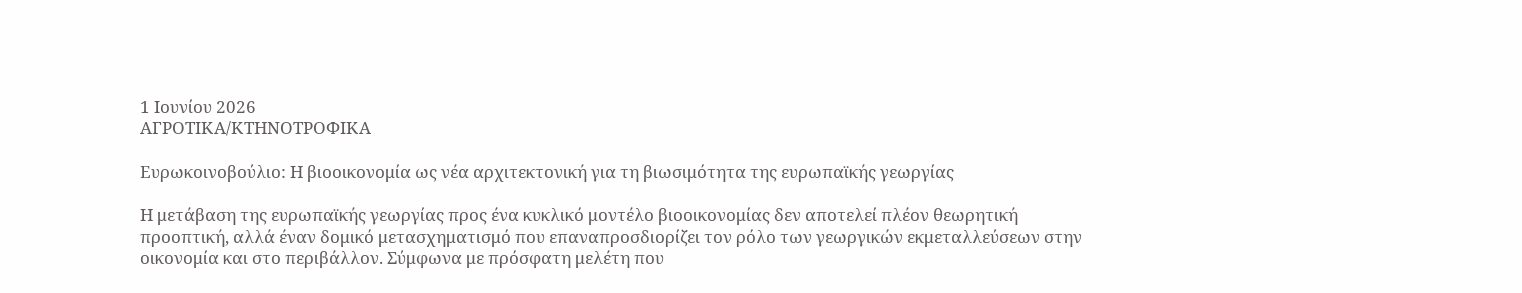1 Ιουνίου 2026
ΑΓΡΟΤΙΚΑ/ΚΤΗΝΟΤΡΟΦΙΚΑ

Ευρωκοινοβούλιο: Η βιοοικονομία ως νέα αρχιτεκτονική για τη βιωσιμότητα της ευρωπαϊκής γεωργίας

Η μετάβαση της ευρωπαϊκής γεωργίας προς ένα κυκλικό μοντέλο βιοοικονομίας δεν αποτελεί πλέον θεωρητική προοπτική, αλλά έναν δομικό μετασχηματισμό που επαναπροσδιορίζει τον ρόλο των γεωργικών εκμεταλλεύσεων στην οικονομία και στο περιβάλλον. Σύμφωνα με πρόσφατη μελέτη που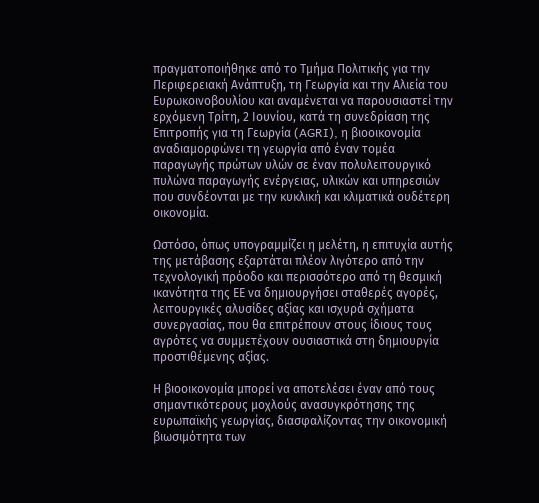πραγματοποιήθηκε από το Τμήμα Πολιτικής για την Περιφερειακή Ανάπτυξη, τη Γεωργία και την Αλιεία του Ευρωκοινοβουλίου και αναμένεται να παρουσιαστεί την ερχόμενη Τρίτη, 2 Ιουνίου, κατά τη συνεδρίαση της Επιτροπής για τη Γεωργία (AGRI), η βιοοικονομία αναδιαμορφώνει τη γεωργία από έναν τομέα παραγωγής πρώτων υλών σε έναν πολυλειτουργικό πυλώνα παραγωγής ενέργειας, υλικών και υπηρεσιών που συνδέονται με την κυκλική και κλιματικά ουδέτερη οικονομία.

Ωστόσο, όπως υπογραμμίζει η μελέτη, η επιτυχία αυτής της μετάβασης εξαρτάται πλέον λιγότερο από την τεχνολογική πρόοδο και περισσότερο από τη θεσμική ικανότητα της ΕΕ να δημιουργήσει σταθερές αγορές, λειτουργικές αλυσίδες αξίας και ισχυρά σχήματα συνεργασίας, που θα επιτρέπουν στους ίδιους τους αγρότες να συμμετέχουν ουσιαστικά στη δημιουργία προστιθέμενης αξίας.

Η βιοοικονομία μπορεί να αποτελέσει έναν από τους σημαντικότερους μοχλούς ανασυγκρότησης της ευρωπαϊκής γεωργίας, διασφαλίζοντας την οικονομική βιωσιμότητα των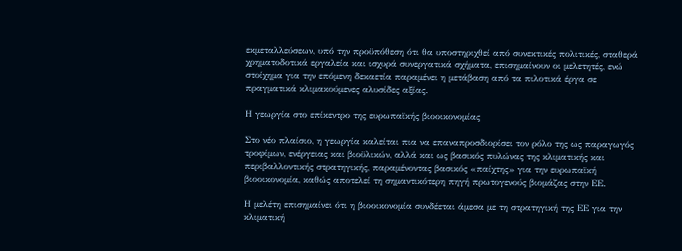εκμεταλλεύσεων, υπό την προϋπόθεση ότι θα υποστηριχθεί από συνεκτικές πολιτικές, σταθερά χρηματοδοτικά εργαλεία και ισχυρά συνεργατικά σχήματα, επισημαίνουν οι μελετητές, ενώ στοίχημα για την επόμενη δεκαετία παραμένει η μετάβαση από τα πιλοτικά έργα σε πραγματικά κλιμακούμενες αλυσίδες αξίας.

Η γεωργία στο επίκεντρο της ευρωπαϊκής βιοοικονομίας

Στο νέο πλαίσιο, η γεωργία καλείται πια να επαναπροσδιορίσει τον ρόλο της ως παραγωγός τροφίμων, ενέργειας και βιοϋλικών, αλλά και ως βασικός πυλώνας της κλιματικής και περιβαλλοντικής στρατηγικής, παραμένοντας βασικός «παίχτης» για την ευρωπαϊκή βιοοικονομία, καθώς αποτελεί τη σημαντικότερη πηγή πρωτογενούς βιομάζας στην ΕΕ.

Η μελέτη επισημαίνει ότι η βιοοικονομία συνδέεται άμεσα με τη στρατηγική της ΕΕ για την κλιματική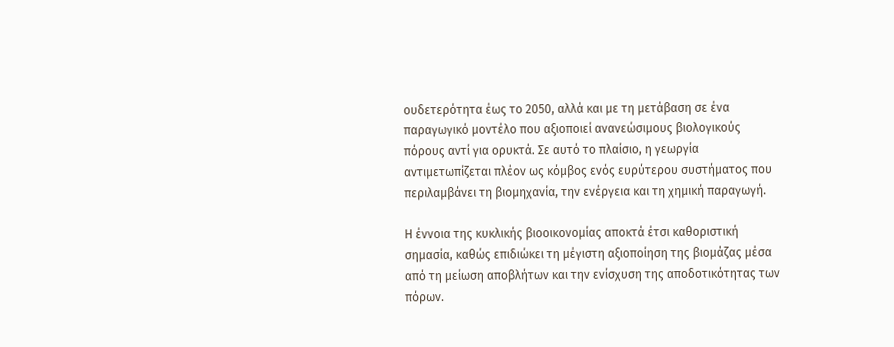ουδετερότητα έως το 2050, αλλά και με τη μετάβαση σε ένα παραγωγικό μοντέλο που αξιοποιεί ανανεώσιμους βιολογικούς πόρους αντί για ορυκτά. Σε αυτό το πλαίσιο, η γεωργία αντιμετωπίζεται πλέον ως κόμβος ενός ευρύτερου συστήματος που περιλαμβάνει τη βιομηχανία, την ενέργεια και τη χημική παραγωγή.

Η έννοια της κυκλικής βιοοικονομίας αποκτά έτσι καθοριστική σημασία, καθώς επιδιώκει τη μέγιστη αξιοποίηση της βιομάζας μέσα από τη μείωση αποβλήτων και την ενίσχυση της αποδοτικότητας των πόρων.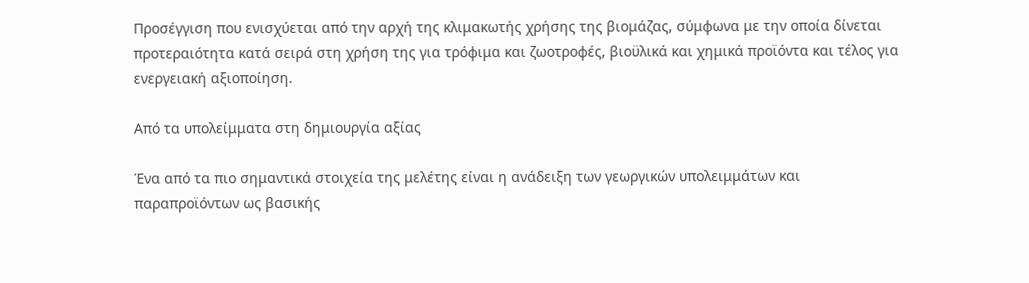Προσέγγιση που ενισχύεται από την αρχή της κλιμακωτής χρήσης της βιομάζας, σύμφωνα με την οποία δίνεται προτεραιότητα κατά σειρά στη χρήση της για τρόφιμα και ζωοτροφές, βιοϋλικά και χημικά προϊόντα και τέλος για ενεργειακή αξιοποίηση.

Από τα υπολείμματα στη δημιουργία αξίας

Ένα από τα πιο σημαντικά στοιχεία της μελέτης είναι η ανάδειξη των γεωργικών υπολειμμάτων και παραπροϊόντων ως βασικής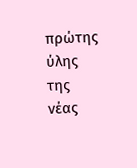πρώτης ύλης της νέας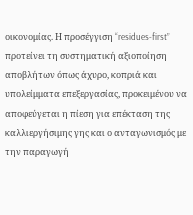οικονομίας. Η προσέγγιση “residues-first” προτείνει τη συστηματική αξιοποίηση αποβλήτων όπως άχυρο, κοπριά και υπολείμματα επεξεργασίας, προκειμένου να αποφεύγεται η πίεση για επέκταση της καλλιεργήσιμης γης και ο ανταγωνισμός με την παραγωγή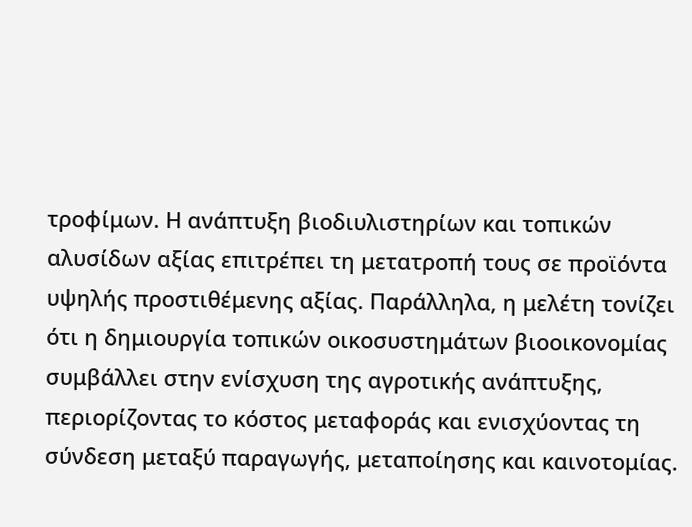τροφίμων. Η ανάπτυξη βιοδιυλιστηρίων και τοπικών αλυσίδων αξίας επιτρέπει τη μετατροπή τους σε προϊόντα υψηλής προστιθέμενης αξίας. Παράλληλα, η μελέτη τονίζει ότι η δημιουργία τοπικών οικοσυστημάτων βιοοικονομίας συμβάλλει στην ενίσχυση της αγροτικής ανάπτυξης, περιορίζοντας το κόστος μεταφοράς και ενισχύοντας τη σύνδεση μεταξύ παραγωγής, μεταποίησης και καινοτομίας.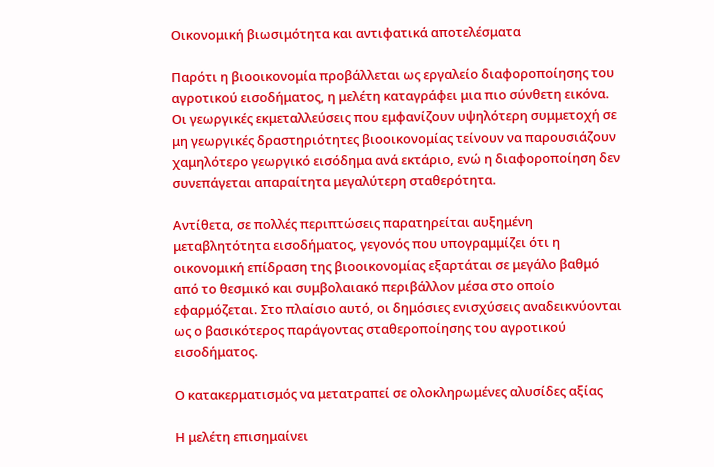Οικονομική βιωσιμότητα και αντιφατικά αποτελέσματα

Παρότι η βιοοικονομία προβάλλεται ως εργαλείο διαφοροποίησης του αγροτικού εισοδήματος, η μελέτη καταγράφει μια πιο σύνθετη εικόνα. Οι γεωργικές εκμεταλλεύσεις που εμφανίζουν υψηλότερη συμμετοχή σε μη γεωργικές δραστηριότητες βιοοικονομίας τείνουν να παρουσιάζουν χαμηλότερο γεωργικό εισόδημα ανά εκτάριο, ενώ η διαφοροποίηση δεν συνεπάγεται απαραίτητα μεγαλύτερη σταθερότητα.

Αντίθετα, σε πολλές περιπτώσεις παρατηρείται αυξημένη μεταβλητότητα εισοδήματος, γεγονός που υπογραμμίζει ότι η οικονομική επίδραση της βιοοικονομίας εξαρτάται σε μεγάλο βαθμό από το θεσμικό και συμβολαιακό περιβάλλον μέσα στο οποίο εφαρμόζεται. Στο πλαίσιο αυτό, οι δημόσιες ενισχύσεις αναδεικνύονται ως ο βασικότερος παράγοντας σταθεροποίησης του αγροτικού εισοδήματος.

Ο κατακερματισμός να μετατραπεί σε ολοκληρωμένες αλυσίδες αξίας

Η μελέτη επισημαίνει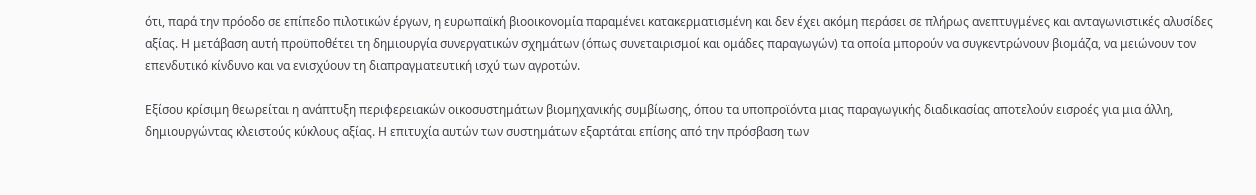ότι, παρά την πρόοδο σε επίπεδο πιλοτικών έργων, η ευρωπαϊκή βιοοικονομία παραμένει κατακερματισμένη και δεν έχει ακόμη περάσει σε πλήρως ανεπτυγμένες και ανταγωνιστικές αλυσίδες αξίας. Η μετάβαση αυτή προϋποθέτει τη δημιουργία συνεργατικών σχημάτων (όπως συνεταιρισμοί και ομάδες παραγωγών) τα οποία μπορούν να συγκεντρώνουν βιομάζα, να μειώνουν τον επενδυτικό κίνδυνο και να ενισχύουν τη διαπραγματευτική ισχύ των αγροτών.

Εξίσου κρίσιμη θεωρείται η ανάπτυξη περιφερειακών οικοσυστημάτων βιομηχανικής συμβίωσης, όπου τα υποπροϊόντα μιας παραγωγικής διαδικασίας αποτελούν εισροές για μια άλλη, δημιουργώντας κλειστούς κύκλους αξίας. Η επιτυχία αυτών των συστημάτων εξαρτάται επίσης από την πρόσβαση των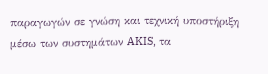παραγωγών σε γνώση και τεχνική υποστήριξη μέσω των συστημάτων AKIS, τα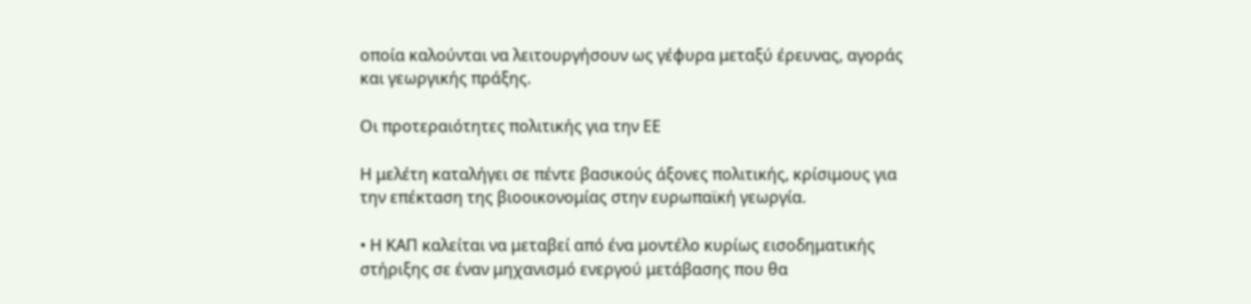οποία καλούνται να λειτουργήσουν ως γέφυρα μεταξύ έρευνας, αγοράς και γεωργικής πράξης.

Οι προτεραιότητες πολιτικής για την ΕΕ

Η μελέτη καταλήγει σε πέντε βασικούς άξονες πολιτικής, κρίσιμους για την επέκταση της βιοοικονομίας στην ευρωπαϊκή γεωργία.

• Η ΚΑΠ καλείται να μεταβεί από ένα μοντέλο κυρίως εισοδηματικής στήριξης σε έναν μηχανισμό ενεργού μετάβασης που θα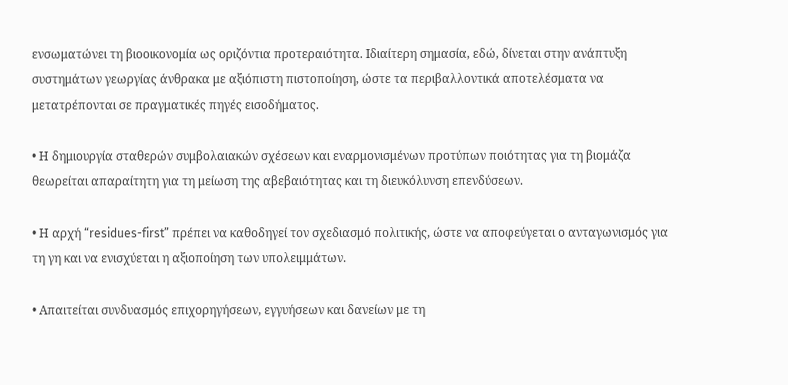ενσωματώνει τη βιοοικονομία ως οριζόντια προτεραιότητα. Ιδιαίτερη σημασία, εδώ, δίνεται στην ανάπτυξη συστημάτων γεωργίας άνθρακα με αξιόπιστη πιστοποίηση, ώστε τα περιβαλλοντικά αποτελέσματα να μετατρέπονται σε πραγματικές πηγές εισοδήματος.

• Η δημιουργία σταθερών συμβολαιακών σχέσεων και εναρμονισμένων προτύπων ποιότητας για τη βιομάζα θεωρείται απαραίτητη για τη μείωση της αβεβαιότητας και τη διευκόλυνση επενδύσεων.

• Η αρχή “residues-first” πρέπει να καθοδηγεί τον σχεδιασμό πολιτικής, ώστε να αποφεύγεται ο ανταγωνισμός για τη γη και να ενισχύεται η αξιοποίηση των υπολειμμάτων.

• Απαιτείται συνδυασμός επιχορηγήσεων, εγγυήσεων και δανείων με τη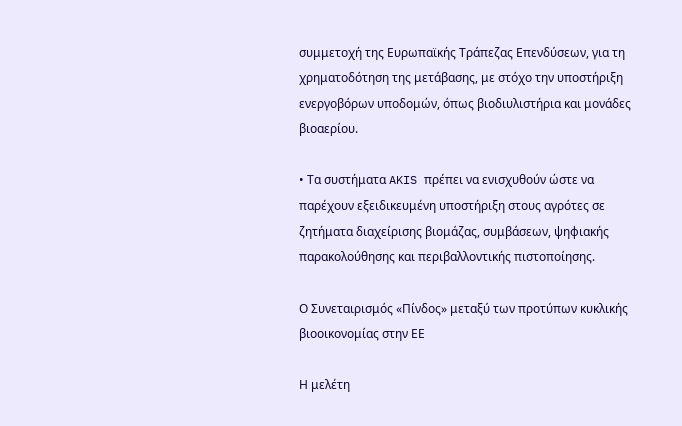συμμετοχή της Ευρωπαϊκής Τράπεζας Επενδύσεων, για τη χρηματοδότηση της μετάβασης, με στόχο την υποστήριξη ενεργοβόρων υποδομών, όπως βιοδιυλιστήρια και μονάδες βιοαερίου.

• Τα συστήματα AKIS πρέπει να ενισχυθούν ώστε να παρέχουν εξειδικευμένη υποστήριξη στους αγρότες σε ζητήματα διαχείρισης βιομάζας, συμβάσεων, ψηφιακής παρακολούθησης και περιβαλλοντικής πιστοποίησης.

Ο Συνεταιρισμός «Πίνδος» μεταξύ των προτύπων κυκλικής βιοοικονομίας στην ΕΕ

Η μελέτη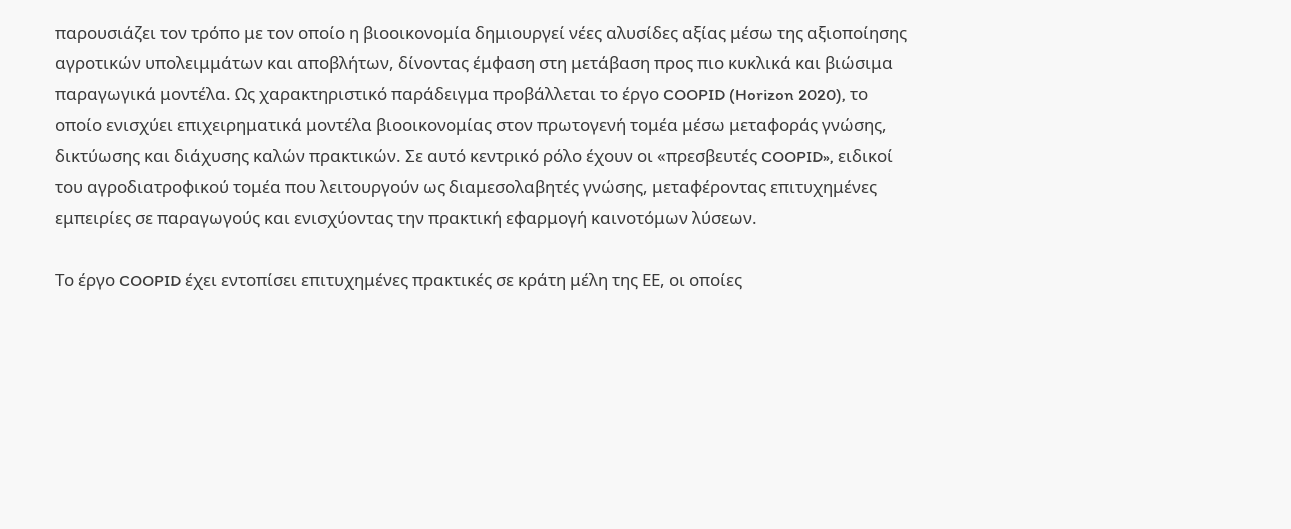παρουσιάζει τον τρόπο με τον οποίο η βιοοικονομία δημιουργεί νέες αλυσίδες αξίας μέσω της αξιοποίησης αγροτικών υπολειμμάτων και αποβλήτων, δίνοντας έμφαση στη μετάβαση προς πιο κυκλικά και βιώσιμα παραγωγικά μοντέλα. Ως χαρακτηριστικό παράδειγμα προβάλλεται το έργο COOPID (Horizon 2020), το οποίο ενισχύει επιχειρηματικά μοντέλα βιοοικονομίας στον πρωτογενή τομέα μέσω μεταφοράς γνώσης, δικτύωσης και διάχυσης καλών πρακτικών. Σε αυτό κεντρικό ρόλο έχουν οι «πρεσβευτές COOPID», ειδικοί του αγροδιατροφικού τομέα που λειτουργούν ως διαμεσολαβητές γνώσης, μεταφέροντας επιτυχημένες εμπειρίες σε παραγωγούς και ενισχύοντας την πρακτική εφαρμογή καινοτόμων λύσεων.

Το έργο COOPID έχει εντοπίσει επιτυχημένες πρακτικές σε κράτη μέλη της ΕΕ, οι οποίες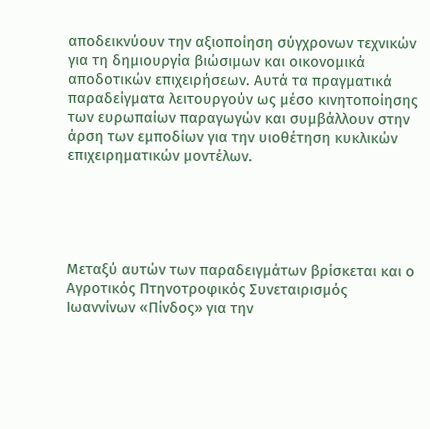αποδεικνύουν την αξιοποίηση σύγχρονων τεχνικών για τη δημιουργία βιώσιμων και οικονομικά αποδοτικών επιχειρήσεων. Αυτά τα πραγματικά παραδείγματα λειτουργούν ως μέσο κινητοποίησης των ευρωπαίων παραγωγών και συμβάλλουν στην άρση των εμποδίων για την υιοθέτηση κυκλικών επιχειρηματικών μοντέλων.





Μεταξύ αυτών των παραδειγμάτων βρίσκεται και ο Αγροτικός Πτηνοτροφικός Συνεταιρισμός Ιωαννίνων «Πίνδος» για την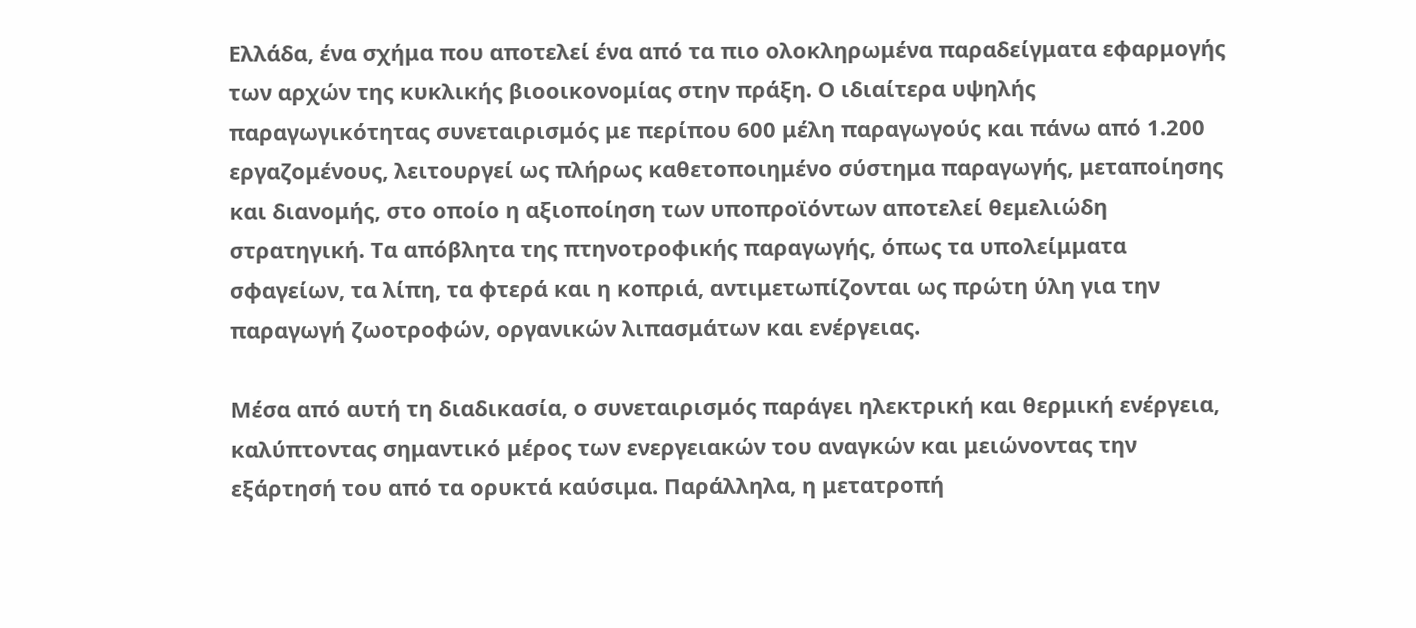Ελλάδα, ένα σχήμα που αποτελεί ένα από τα πιο ολοκληρωμένα παραδείγματα εφαρμογής των αρχών της κυκλικής βιοοικονομίας στην πράξη. Ο ιδιαίτερα υψηλής παραγωγικότητας συνεταιρισμός με περίπου 600 μέλη παραγωγούς και πάνω από 1.200 εργαζομένους, λειτουργεί ως πλήρως καθετοποιημένο σύστημα παραγωγής, μεταποίησης και διανομής, στο οποίο η αξιοποίηση των υποπροϊόντων αποτελεί θεμελιώδη στρατηγική. Τα απόβλητα της πτηνοτροφικής παραγωγής, όπως τα υπολείμματα σφαγείων, τα λίπη, τα φτερά και η κοπριά, αντιμετωπίζονται ως πρώτη ύλη για την παραγωγή ζωοτροφών, οργανικών λιπασμάτων και ενέργειας.

Μέσα από αυτή τη διαδικασία, ο συνεταιρισμός παράγει ηλεκτρική και θερμική ενέργεια, καλύπτοντας σημαντικό μέρος των ενεργειακών του αναγκών και μειώνοντας την εξάρτησή του από τα ορυκτά καύσιμα. Παράλληλα, η μετατροπή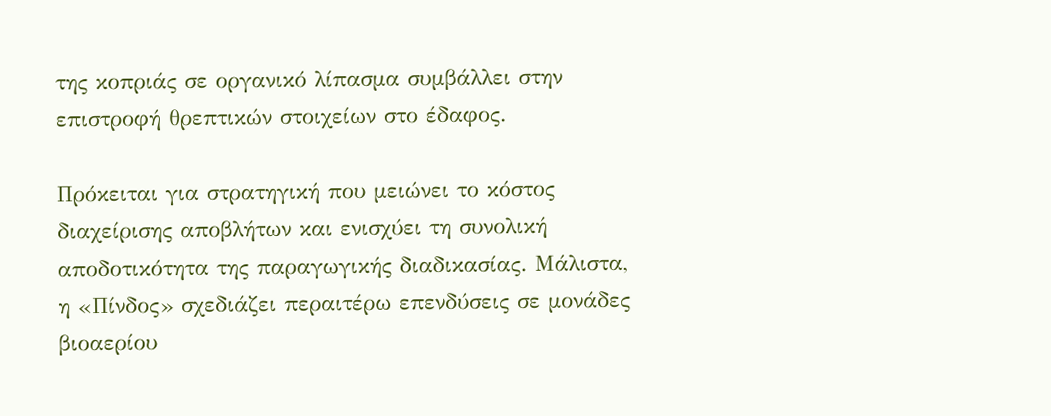της κοπριάς σε οργανικό λίπασμα συμβάλλει στην επιστροφή θρεπτικών στοιχείων στο έδαφος.

Πρόκειται για στρατηγική που μειώνει το κόστος διαχείρισης αποβλήτων και ενισχύει τη συνολική αποδοτικότητα της παραγωγικής διαδικασίας. Μάλιστα, η «Πίνδος» σχεδιάζει περαιτέρω επενδύσεις σε μονάδες βιοαερίου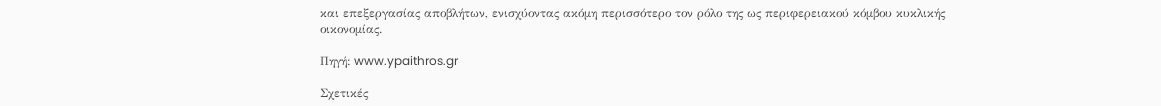και επεξεργασίας αποβλήτων, ενισχύοντας ακόμη περισσότερο τον ρόλο της ως περιφερειακού κόμβου κυκλικής οικονομίας.

Πηγή: www.ypaithros.gr

Σχετικές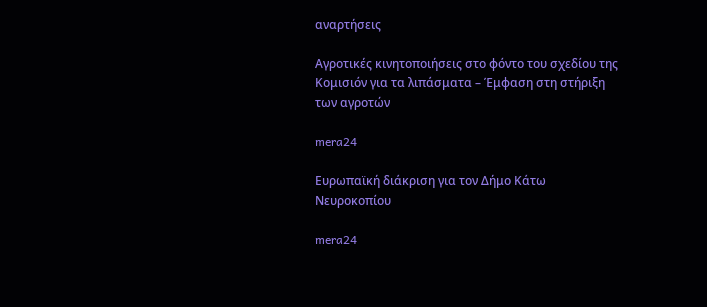αναρτήσεις

Αγροτικές κινητοποιήσεις στο φόντο του σχεδίου της Κομισιόν για τα λιπάσματα – Έμφαση στη στήριξη των αγροτών

mera24

Ευρωπαϊκή διάκριση για τον Δήμο Κάτω Νευροκοπίου

mera24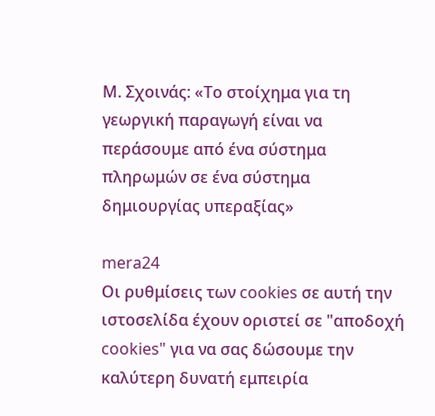Μ. Σχοινάς: «Το στοίχημα για τη γεωργική παραγωγή είναι να περάσουμε από ένα σύστημα πληρωμών σε ένα σύστημα δημιουργίας υπεραξίας»

mera24
Οι ρυθμίσεις των cookies σε αυτή την ιστοσελίδα έχουν οριστεί σε "αποδοχή cookies" για να σας δώσουμε την καλύτερη δυνατή εμπειρία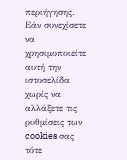περιήγησης. Εάν συνεχίσετε να χρησιμοποιείτε αυτή την ιστοσελίδα χωρίς να αλλάξετε τις ρυθμίσεις των cookies σας τότε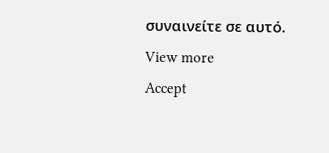συναινείτε σε αυτό. View more
Accept